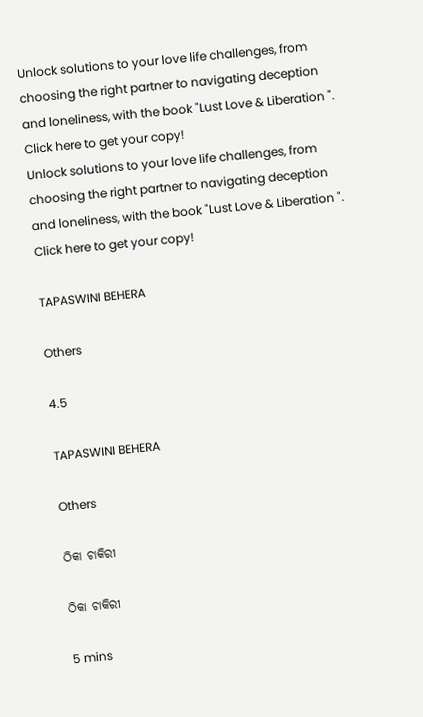Unlock solutions to your love life challenges, from choosing the right partner to navigating deception and loneliness, with the book "Lust Love & Liberation ". Click here to get your copy!
Unlock solutions to your love life challenges, from choosing the right partner to navigating deception and loneliness, with the book "Lust Love & Liberation ". Click here to get your copy!

TAPASWINI BEHERA

Others

4.5

TAPASWINI BEHERA

Others

ଠିକା ଚାକିରୀ

ଠିକା ଚାକିରୀ

5 mins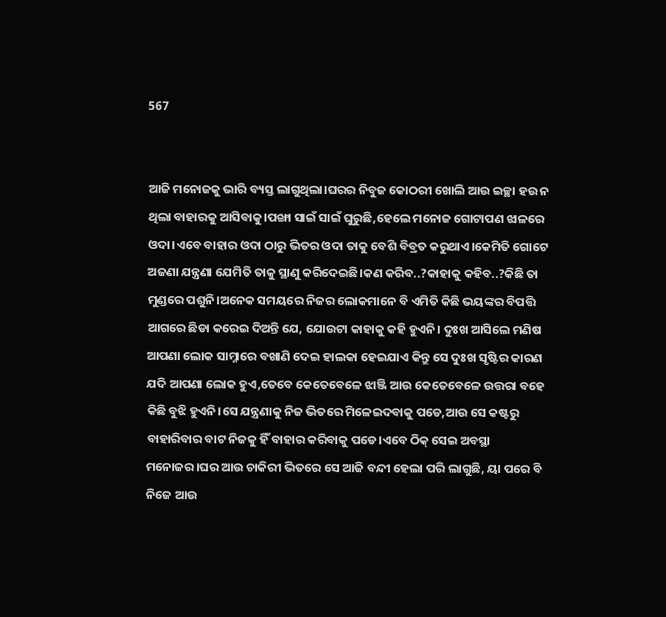567


ଆଜି ମନୋଜକୁ ଭାରି ବ୍ୟସ୍ତ ଲାଗୁଥିଲା।ଘରର ନିବୁଜ କୋଠରୀ ଖୋଲି ଆଉ ଇଚ୍ଛା ହଉ ନ ଥିଲା ବାହାରକୁ ଆସିବାକୁ।ପଙ୍ଖା ସାଇଁ ସାଇଁ ଘୁରୁଛି,ହେଲେ ମନୋଜ ଗୋଟାପଣ ଝାଳରେ ଓଦା।ଏବେ ବାହାର ଓଦା ଠାରୁ ଭିତର ଓଦା ତାକୁ ବେଶି ବିବ୍ରତ କରୁଥାଏ।କେମିତି ଗୋଟେ ଅଜଣା ଯନ୍ତ୍ରଣା ଯେମିତି ତାକୁ ସ୍ଥାଣୁ କରିଦେଇଛି।କଣ କରିବ..?କାହାକୁ କହିବ..?କିଛି ତା ମୁଣ୍ଡରେ ପଶୁନି।ଅନେକ ସମୟରେ ନିଜର ଲୋକମାନେ ବି ଏମିତି କିଛି ଭୟଙ୍କର ବିପତ୍ତି ଆଗରେ ଛିଡା କରେଇ ଦିଅନ୍ତି ଯେ, ଯୋଉଟା କାହାକୁ କହି ହୁଏନି। ଦୁଃଖ ଆସିଲେ ମଣିଷ ଆପଣା ଲୋକ ସାମ୍ନାରେ ବଖାଣି ଦେଇ ହାଲକା ହେଇଯାଏ କିନ୍ତୁ ସେ ଦୁଃଖ ସୃଷ୍ଟିର କାରଣ ଯଦି ଆପଣା ଲୋକ ହୁଏ,ତେବେ କେତେବେଳେ ଝାଞ୍ଜି ଆଉ କେତେବେଳେ ଉତ୍ତରା ବହେ କିଛି ବୁଝି ହୁଏନି।ସେ ଯନ୍ତ୍ରଣାକୁ ନିଜ ଭିତରେ ମିଳେଇଦବାକୁ ପଡେ,ଆଉ ସେ କଷ୍ଟରୁ ବାହାରିବାର ବାଟ ନିଜକୁ ହିଁ ବାହାର କରିବାକୁ ପଡେ।ଏବେ ଠିକ୍ ସେଇ ଅବସ୍ଥା ମନୋଜର।ଘର ଆଉ ଚାକିରୀ ଭିତରେ ସେ ଆଜି ବନ୍ଦୀ ହେଲା ପରି ଲାଗୁଛି, ୟା ପରେ ବି ନିଜେ ଆଉ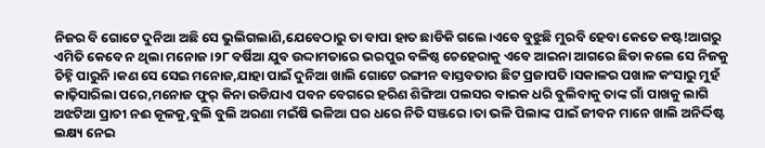ନିଜର ବି ଗୋଟେ ଦୁନିଆ ଅଛି ସେ ଭୁଲିଗଲାଣି,ଯେବେଠାରୁ ତା ବାପା ହାତ ଛାଡିକି ଗଲେ।ଏବେ ବୁଝୁଛି ମୁରବି ହେବା କେତେ କଷ୍ଟ!ଆଗରୁ ଏମିତି କେବେ ନ ଥିଲା ମନୋଜ।୨୮ ବର୍ଷିଆ ଯୁବ ଉଦ୍ଦାମତାରେ ଭରପୁର ବଳିଷ୍ଠ ଚେହେରାକୁ ଏବେ ଆଇନା ଆଗରେ ଛିଡା କଲେ ସେ ନିଜକୁ ଚିହ୍ନି ପାରୁନି।କଣ ସେ ସେଇ ମନୋଜ,ଯାହା ପାଇଁ ଦୁନିଆ ଖାଲି ଗୋଟେ ରଙ୍ଗୀନ ବାସ୍ତବତାର ଛିଟ ପ୍ରଜାପତି।ସକାଳର ପଖାଳ କଂସାରୁ ମୁହଁ କାଢ଼ିସାରିଲା ପରେ,ମନୋଜ ଫୁର୍ କିନା ଉଡିଯାଏ ପବନ ବେଗରେ ହରିଣ ଶିଙ୍ଗିଆ ପଲସର ବାଇକ ଧରି ବୁଲିବାକୁ ତାଙ୍କ ଗାଁ ପାଖକୁ ଲାଗି ଅଝଟିଆ ପ୍ରାଚୀ ନଈ କୂଳକୁ,ବୁଲି ବୁଲି ଅରଣା ମଇଁଷି ଭଳିଆ ଘର ଧରେ ନିତି ସଞ୍ଜରେ।ତା ଭଳି ପିଲାଙ୍କ ପାଇଁ ଜୀବନ ମାନେ ଖାଲି ଅନିର୍ଦ୍ଦିଷ୍ଟ ଲକ୍ଷ୍ୟ ନେଇ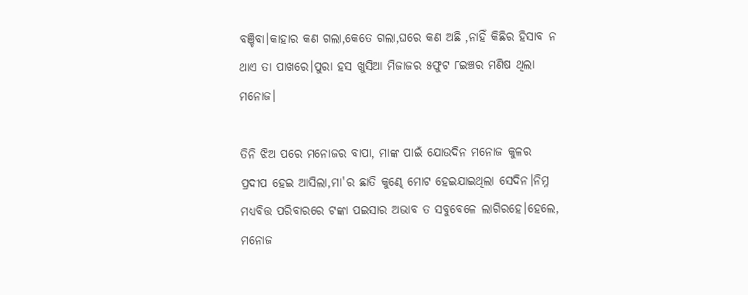ବଞ୍ଚିବା।କାହାର କଣ ଗଲା,କେତେ ଗଲା,ଘରେ କଣ ଅଛି ,ନାହିଁ କିଛିର ହିସାବ ନ ଥାଏ ତା ପାଖରେ।ପୁରା ହସ ଖୁସିଆ ମିଜାଜର ୫ଫୁଟ ୮ଇଞ୍ଚର ମଣିଷ ଥିଲା ମନୋଜ।

ତିନି ଝିଅ ପରେ ମନୋଜର ବାପା, ମାଙ୍କ ପାଇଁ ଯୋଉଦିନ ମନୋଜ କୁଳର ପ୍ରଦୀପ ହେଇ ଆସିଲା,ମା'ର ଛାତି କୁଣ୍ଢେ ମୋଟ ହେଇଯାଇଥିଲା ସେଦିନ।ନିମ୍ନ ମଧ୍ୟବିତ୍ତ ପରିବାରରେ ଟଙ୍କା ପଇସାର ଅଭାବ ତ ସବୁବେଳେ ଲାଗିରହେ।ହେଲେ, ମନୋଜ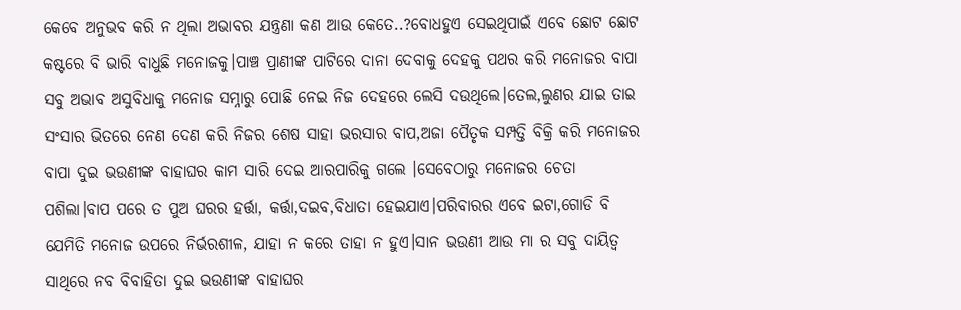କେବେ ଅନୁଭବ କରି ନ ଥିଲା ଅଭାବର ଯନ୍ତ୍ରଣା କଣ ଆଉ କେତେ..?ବୋଧହୁଏ ସେଇଥିପାଇଁ ଏବେ ଛୋଟ ଛୋଟ କଷ୍ଟରେ ବି ଭାରି ବାଧୁଛି ମନୋଜକୁ।ପାଞ୍ଚ ପ୍ରାଣୀଙ୍କ ପାଟିରେ ଦାନା ଦେବାକୁ ଦେହକୁ ପଥର କରି ମନୋଜର ବାପା ସବୁ ଅଭାବ ଅସୁବିଧାକୁ ମନୋଜ ସମ୍ନାରୁ ପୋଛି ନେଇ ନିଜ ଦେହରେ ଲେସି ଦଉଥିଲେ।ତେଲ,ଲୁଣର ଯାଇ ତାଇ ସଂସାର ଭିତରେ ନେଣ ଦେଣ କରି ନିଜର ଶେଷ ସାହା ଭରସାର ବାପ,ଅଜା ପୈତୃକ ସମ୍ପତ୍ତି ବିକ୍ରି କରି ମନୋଜର ବାପା ଦୁଇ ଭଉଣୀଙ୍କ ବାହାଘର କାମ ସାରି ଦେଇ ଆରପାରିକୁ ଗଲେ ।ସେବେଠାରୁ ମନୋଜର ଚେତା ପଶିଲା।ବାପ ପରେ ତ ପୁଅ ଘରର ହର୍ତ୍ତା, କର୍ତ୍ତା,ଦଇବ,ବିଧାତା ହେଇଯାଏ।ପରିବାରର ଏବେ ଇଟା,ଗୋଡି ବି ଯେମିତି ମନୋଜ ଉପରେ ନିର୍ଭରଶୀଳ, ଯାହା ନ କରେ ତାହା ନ ହୁଏ।ସାନ ଭଉଣୀ ଆଉ ମା ର ସବୁ ଦାୟିତ୍ୱ ସାଥିରେ ନବ ବିବାହିତା ଦୁଇ ଭଉଣୀଙ୍କ ବାହାଘର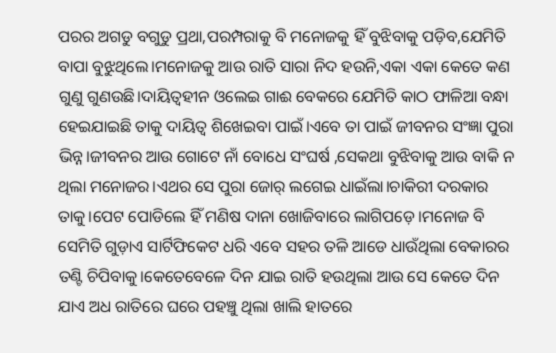ପରର ଅଗଡୁ ବଗୁଡୁ ପ୍ରଥା,ପରମ୍ପରାକୁ ବି ମନୋଜକୁ ହିଁ ବୁଝିବାକୁ ପଡ଼ିବ,ଯେମିତି ବାପା ବୁଝୁଥିଲେ।ମନୋଜକୁ ଆଉ ରାତି ସାରା ନିଦ ହଉନି,ଏକା ଏକା କେତେ କଣ ଗୁଣୁ ଗୁଣଉଛି।ଦାୟିତ୍ୱହୀନ ଓଲେଇ ଗାଈ ବେକରେ ଯେମିତି କାଠ ଫାଳିଆ ବନ୍ଧା ହେଇଯାଇଛି ତାକୁ ଦାୟିତ୍ୱ ଶିଖେଇବା ପାଇଁ।ଏବେ ତା ପାଇଁ ଜୀବନର ସଂଜ୍ଞା ପୁରା ଭିନ୍ନ।ଜୀବନର ଆଉ ଗୋଟେ ନାଁ ବୋଧେ ସଂଘର୍ଷ ,ସେକଥା ବୁଝିବାକୁ ଆଉ ବାକି ନ ଥିଲା ମନୋଜର।ଏଥର ସେ ପୁରା ଜୋର୍ ଲଗେଇ ଧାଇଁଲା।ଚାକିରୀ ଦରକାର ତାକୁ।ପେଟ ପୋଡିଲେ ହିଁ ମଣିଷ ଦାନା ଖୋଜିବାରେ ଲାଗିପଡ଼େ।ମନୋଜ ବି ସେମିତି ଗୁଡ଼ାଏ ସାର୍ଟିଫିକେଟ ଧରି ଏବେ ସହର ତଳି ଆଡେ ଧାଉଁଥିଲା ବେକାରର ତଣ୍ଟି ଚିପିବାକୁ।କେତେବେଳେ ଦିନ ଯାଇ ରାତି ହଉଥିଲା ଆଉ ସେ କେତେ ଦିନ ଯାଏ ଅଧ ରାତିରେ ଘରେ ପହଞ୍ଚୁ ଥିଲା ଖାଲି ହାତରେ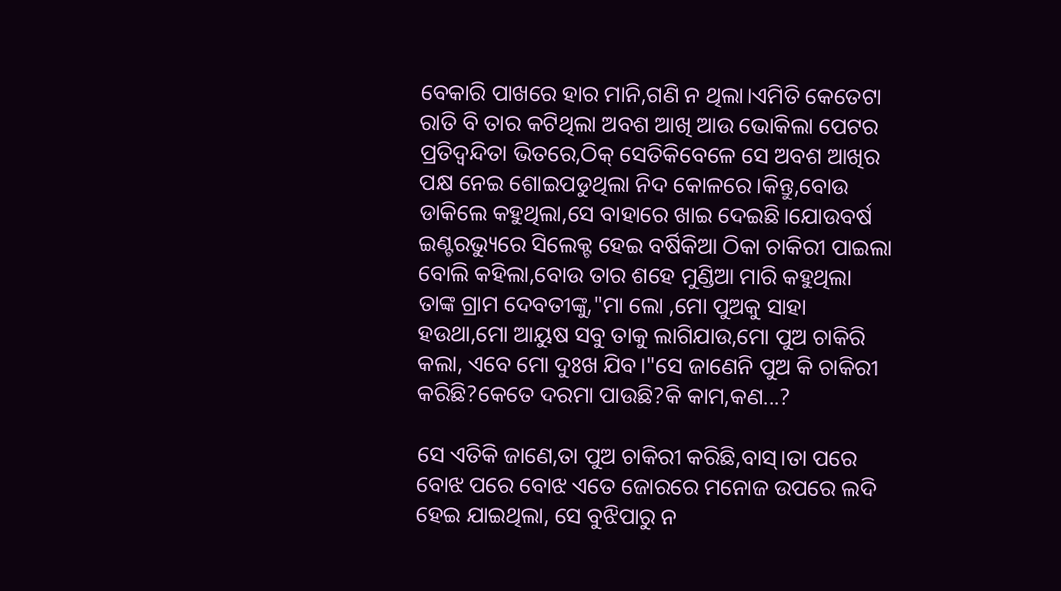ବେକାରି ପାଖରେ ହାର ମାନି,ଗଣି ନ ଥିଲା।ଏମିତି କେତେଟା ରାତି ବି ତାର କଟିଥିଲା ଅବଶ ଆଖି ଆଉ ଭୋକିଲା ପେଟର ପ୍ରତିଦ୍ବନ୍ଦିତା ଭିତରେ,ଠିକ୍ ସେତିକିବେଳେ ସେ ଅବଶ ଆଖିର ପକ୍ଷ ନେଇ ଶୋଇପଡୁଥିଲା ନିଦ କୋଳରେ।କିନ୍ତୁ,ବୋଉ ଡାକିଲେ କହୁଥିଲା,ସେ ବାହାରେ ଖାଇ ଦେଇଛି।ଯୋଉବର୍ଷ ଇଣ୍ଟରଭ୍ୟୁରେ ସିଲେକ୍ଟ ହେଇ ବର୍ଷିକିଆ ଠିକା ଚାକିରୀ ପାଇଲା ବୋଲି କହିଲା,ବୋଉ ତାର ଶହେ ମୁଣ୍ଡିଆ ମାରି କହୁଥିଲା ତାଙ୍କ ଗ୍ରାମ ଦେବତୀଙ୍କୁ,"ମା ଲୋ ,ମୋ ପୁଅକୁ ସାହା ହଉଥା,ମୋ ଆୟୁଷ ସବୁ ତାକୁ ଲାଗିଯାଉ,ମୋ ପୁଅ ଚାକିରି କଲା, ଏବେ ମୋ ଦୁଃଖ ଯିବ।"ସେ ଜାଣେନି ପୁଅ କି ଚାକିରୀ କରିଛି?କେତେ ଦରମା ପାଉଛି?କି କାମ,କଣ...?

ସେ ଏତିକି ଜାଣେ,ତା ପୁଅ ଚାକିରୀ କରିଛି,ବାସ୍।ତା ପରେ ବୋଝ ପରେ ବୋଝ ଏତେ ଜୋରରେ ମନୋଜ ଉପରେ ଲଦି ହେଇ ଯାଇଥିଲା, ସେ ବୁଝିପାରୁ ନ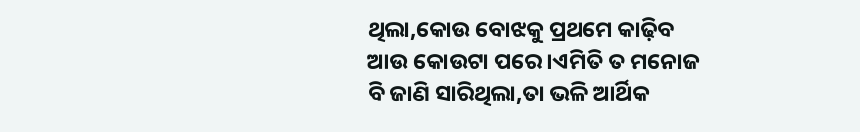ଥିଲା,କୋଉ ବୋଝକୁ ପ୍ରଥମେ କାଢ଼ିବ ଆଉ କୋଉଟା ପରେ।ଏମିତି ତ ମନୋଜ ବି ଜାଣି ସାରିଥିଲା,ତା ଭଳି ଆର୍ଥିକ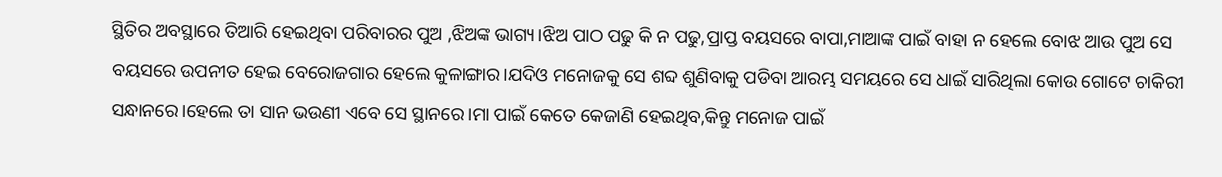ସ୍ଥିତିର ଅବସ୍ଥାରେ ତିଆରି ହେଇଥିବା ପରିବାରର ପୁଅ ,ଝିଅଙ୍କ ଭାଗ୍ୟ।ଝିଅ ପାଠ ପଢୁ କି ନ ପଢୁ,ପ୍ରାପ୍ତ ବୟସରେ ବାପା,ମାଆଙ୍କ ପାଇଁ ବାହା ନ ହେଲେ ବୋଝ ଆଉ ପୁଅ ସେ ବୟସରେ ଉପନୀତ ହେଇ ବେରୋଜଗାର ହେଲେ କୁଳାଙ୍ଗାର।ଯଦିଓ ମନୋଜକୁ ସେ ଶବ୍ଦ ଶୁଣିବାକୁ ପଡିବା ଆରମ୍ଭ ସମୟରେ ସେ ଧାଇଁ ସାରିଥିଲା କୋଉ ଗୋଟେ ଚାକିରୀ ସନ୍ଧାନରେ।ହେଲେ ତା ସାନ ଭଉଣୀ ଏବେ ସେ ସ୍ଥାନରେ।ମା ପାଇଁ କେତେ କେଜାଣି ହେଇଥିବ,କିନ୍ତୁ ମନୋଜ ପାଇଁ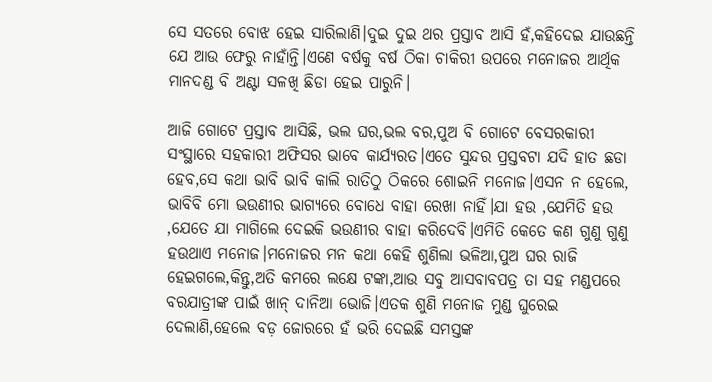ସେ ସତରେ ବୋଝ ହେଇ ସାରିଲାଣି।ଦୁଇ ଦୁଇ ଥର ପ୍ରସ୍ତାବ ଆସି ହଁ,କହିଦେଇ ଯାଉଛନ୍ତି ଯେ ଆଉ ଫେରୁ ନାହାଁନ୍ତି।ଏଣେ ବର୍ଷକୁ ବର୍ଷ ଠିକା ଚାକିରୀ ଉପରେ ମନୋଜର ଆର୍ଥିକ ମାନଦଣ୍ଡ ବି ଅଣ୍ଟା ସଳଖି ଛିଡା ହେଇ ପାରୁନି।

ଆଜି ଗୋଟେ ପ୍ରସ୍ତାବ ଆସିଛି, ଭଲ ଘର,ଭଲ ବର,ପୁଅ ବି ଗୋଟେ ବେସରକାରୀ ସଂସ୍ଥାରେ ସହକାରୀ ଅଫିସର ଭାବେ କାର୍ଯ୍ୟରତ।ଏତେ ସୁନ୍ଦର ପ୍ରସ୍ତବଟା ଯଦି ହାତ ଛଡା ହେବ,ସେ କଥା ଭାବି ଭାବି କାଲି ରାତିଠୁ ଠିକରେ ଶୋଇନି ମନୋଜ।ଏସନ ନ ହେଲେ, ଭାବିବି ମୋ ଭଉଣୀର ଭାଗ୍ୟରେ ବୋଧେ ବାହା ରେଖା ନାହିଁ।ଯା ହଉ ,ଯେମିତି ହଉ ,ଯେତେ ଯା ମାଗିଲେ ଦେଇକି ଭଉଣୀର ବାହା କରିଦେବି।ଏମିତି କେତେ କଣ ଗୁଣୁ ଗୁଣୁ ହଉଥାଏ ମନୋଜ।ମନୋଜର ମନ କଥା କେହି ଶୁଣିଲା ଭଳିଆ,ପୁଅ ଘର ରାଜି ହେଇଗଲେ,କିନ୍ତୁ,ଅତି କମରେ ଲକ୍ଷେ ଟଙ୍କା,ଆଉ ସବୁ ଆସବାବପତ୍ର ତା ସହ ମଣ୍ଡପରେ ବରଯାତ୍ରୀଙ୍କ ପାଇଁ ଖାନ୍ ଦାନିଆ ଭୋଜି।ଏତକ ଶୁଣି ମନୋଜ ମୁଣ୍ଡ ଘୁରେଇ ଦେଲାଣି,ହେଲେ ବଡ଼ ଜୋରରେ ହଁ ଭରି ଦେଇଛି ସମସ୍ତଙ୍କ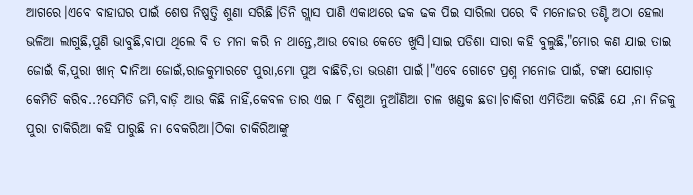ଆଗରେ।ଏବେ ବାହାଘର ପାଇଁ ଶେଷ ନିଷ୍ପତ୍ତି ଶୁଣା ସରିଛି।ତିନି ଗ୍ଲାସ ପାଣି ଏକାଥରେ ଢକ ଢକ ପିଇ ସାରିଲା ପରେ ବି ମନୋଜର ତଣ୍ଟି ଅଠା ହେଲା ଭଳିଆ ଲାଗୁଛି,ପୁଣି ଭାବୁଛି,ବାପା ଥିଲେ ବି ତ ମନା କରି ନ ଥାନ୍ତେ,ଆଉ ବୋଉ କେତେ ଖୁସି।ସାଇ ପଡିଶା ସାରା କହି ବୁଲୁଛି,"ମୋର କଣ ଯାଇ ତାଇ ଜୋଇଁ କି,ପୁରା ଖାନ୍ ଦାନିଆ ଜୋଇଁ,ରାଜକୁମାରଟେ ପୁରା,ମୋ ପୁଅ ବାଛିଚି,ତା ଭଉଣୀ ପାଇଁ।"ଏବେ ଗୋଟେ ପ୍ରଶ୍ନ ମନୋଜ ପାଇଁ, ଟଙ୍କା ଯୋଗାଡ଼ କେମିତି କରିବ..?ସେମିତି ଜମି,ବାଡ଼ି ଆଉ କିଛି ନାହିଁ,କେବଳ ତାର ଏଇ ୮ ବିଶୁଆ ନୁଆଁଣିଆ ଚାଳ ଖଣ୍ଡକ ଛଡା।ଚାକିରୀ ଏମିତିଆ କରିଛି ଯେ ,ନା ନିଜକୁ ପୁରା ଚାକିରିଆ କହି ପାରୁଛି ନା ବେକରିଆ।ଠିକା ଚାକିରିଆଙ୍କୁ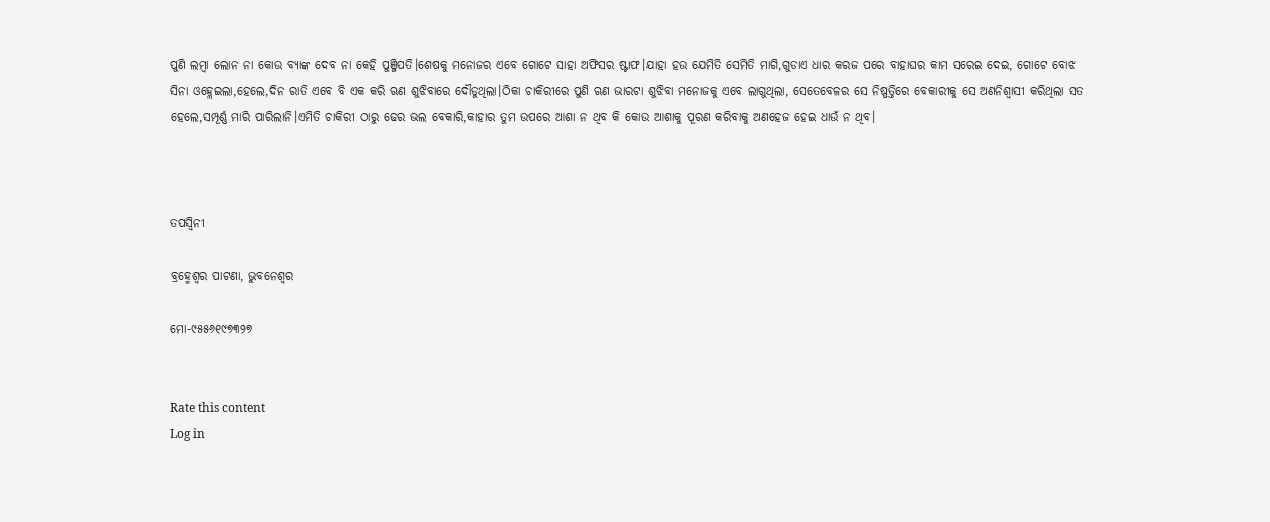ପୁଣି ଲମ୍ବା ଲୋନ ନା କୋଉ ବ୍ୟାଙ୍କ ଦେବ ନା କେହି ପୁଞ୍ଜିପତି।ଶେଷକୁ ମନୋଜର ଏବେ ଗୋଟେ ସାହା ଅଫିସର ଷ୍ଟାଫ।ଯାହା ହଉ ଯେମିତି ସେମିତି ମାଗି,ଗୁଡାଏ ଧାର କରଜ ପରେ ବାହାଘର କାମ ସରେଇ ଦେଇ, ଗୋଟେ ବୋଝ ସିନା ଓହ୍ଲେଇଲା,ହେଲେ,ଦିନ ରାତି ଏବେ ବି ଏକ କରି ଋଣ ଶୁଝିବାରେ ଦୌଡୁଥିଲା।ଠିକା ଚାକିରୀରେ ପୁଣି ଋଣ ଭାରଟା ଶୁଝିବା ମନୋଜକୁ ଏବେ ଲାଗୁଥିଲା, ସେତେବେଳର ସେ ନିଷ୍ପତ୍ତିରେ ବେକାରୀକୁ ସେ ଅଣନିଶ୍ୱାସୀ କରିଥିଲା ସତ ହେଲେ,ସମ୍ପୂର୍ଣ୍ଣ ମାରି ପାରିଲାନି।ଏମିତି ଚାକିରୀ ଠାରୁ ଢେର ଭଲ ବେକାରି,କାହାର ତୁମ ଉପରେ ଆଶା ନ ଥିବ କି କୋଉ ଆଶାକୁ ପୂରଣ କରିବାକୁ ଅଣହେଜ ହେଇ ଧାଉଁ ନ ଥିବ।



ତପସ୍ୱିନୀ

ବ୍ରହ୍ମେଶ୍ୱର ପାଟଣା, ଭୁବନେଶ୍ୱର

ମୋ-୯୫୫୬୧୯୭୩୨୭


Rate this content
Log in